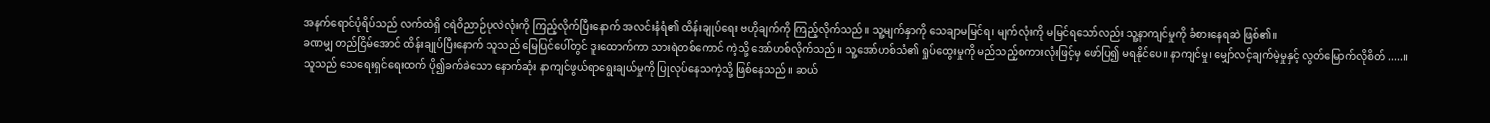အနက်ရောင်ပုံရိပ်သည် လက်ထဲရှိ ငရဲဝိညာဉ်ပုလဲလုံးကို ကြည့်လိုက်ပြီးနောက် အလင်းနံရံ၏ ထိန်းချုပ်ရေး ဗဟိုချက်ကို ကြည့်လိုက်သည်။ သူ့မျက်နှာကို သေချာမမြင်ရ၊ မျက်လုံးကို မမြင်ရသော်လည်း သူ့နာကျင်မှုကို ခံစားနေရဆဲ ဖြစ်၏။
ခဏမျှ တည်ငြိမ်အောင် ထိန်းချုပ်ပြီးနောက် သူသည် မြေပြင်ပေါ်တွင် ဒူးထောက်ကာ သားရဲတစ်ကောင် ကဲ့သို့ အော်ဟစ်လိုက်သည်။ သူ့အော်ဟစ်သံ၏ ရှုပ်ထွေးမှုကို မည်သည့်စကားလုံးဖြင့်မှ ဖော်ပြ၍ မရနိုင်ပေ။ နာကျင်မှု၊ မျှော်လင့်ချက်မဲ့မှုနှင့် လွတ်မြောက်လိုစိတ် .....။
သူသည် သေရေးရှင်ရေးထက် ပို၍ခက်ခဲသော နောက်ဆုံး နာကျင်ဖွယ်ရာရွေးချယ်မှုကို ပြုလုပ်နေသကဲ့သို့ ဖြစ်နေသည်။ ဆယ်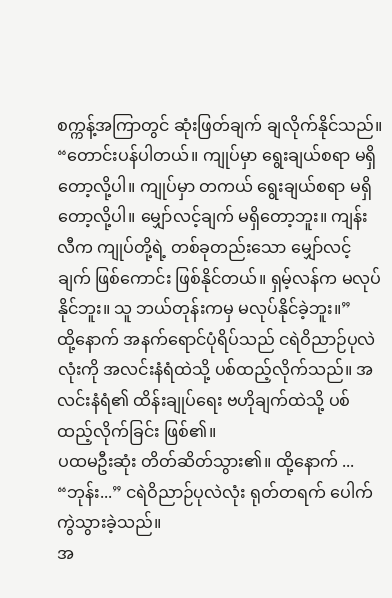စက္ကန့်အကြာတွင် ဆုံးဖြတ်ချက် ချလိုက်နိုင်သည်။ “တောင်းပန်ပါတယ်။ ကျုပ်မှာ ရွေးချယ်စရာ မရှိတော့လို့ပါ။ ကျုပ်မှာ တကယ် ရွေးချယ်စရာ မရှိတော့လို့ပါ။ မျှော်လင့်ချက် မရှိတော့ဘူး။ ကျန်းလီက ကျုပ်တို့ရဲ့ တစ်ခုတည်းသော မျှော်လင့်ချက် ဖြစ်ကောင်း ဖြစ်နိုင်တယ်။ ရှမ့်လန်က မလုပ်နိုင်ဘူး။ သူ ဘယ်တုန်းကမှ မလုပ်နိုင်ခဲ့ဘူး။”
ထို့နောက် အနက်ရောင်ပုံရိပ်သည် ငရဲဝိညာဉ်ပုလဲလုံးကို အလင်းနံရံထဲသို့ ပစ်ထည့်လိုက်သည်။ အလင်းနံရံ၏ ထိန်းချုပ်ရေး ဗဟိုချက်ထဲသို့ ပစ်ထည့်လိုက်ခြင်း ဖြစ်၏။
ပထမဦးဆုံး တိတ်ဆိတ်သွား၏။ ထို့နောက် ...
“ဘုန်း...” ငရဲဝိညာဉ်ပုလဲလုံး ရုတ်တရက် ပေါက်ကွဲသွားခဲ့သည်။
အ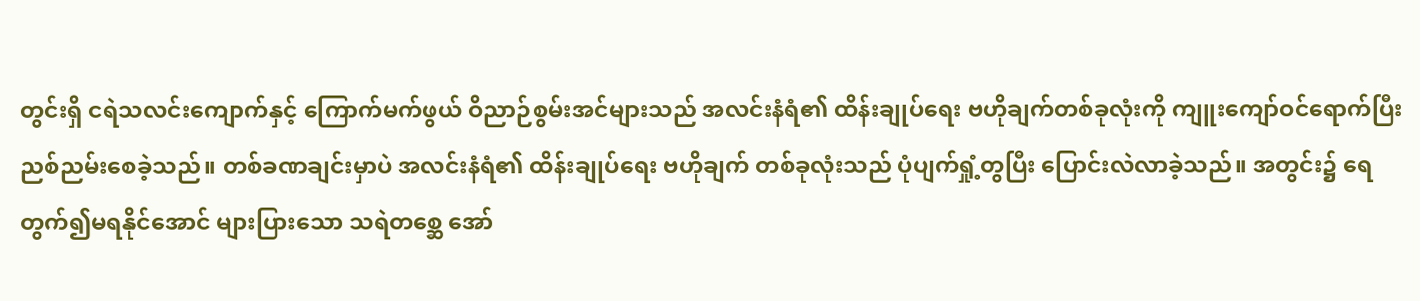တွင်းရှိ ငရဲသလင်းကျောက်နှင့် ကြောက်မက်ဖွယ် ဝိညာဉ်စွမ်းအင်များသည် အလင်းနံရံ၏ ထိန်းချုပ်ရေး ဗဟိုချက်တစ်ခုလုံးကို ကျူးကျော်ဝင်ရောက်ပြီး ညစ်ညမ်းစေခဲ့သည်။ တစ်ခဏချင်းမှာပဲ အလင်းနံရံ၏ ထိန်းချုပ်ရေး ဗဟိုချက် တစ်ခုလုံးသည် ပုံပျက်ရှုံ့တွပြီး ပြောင်းလဲလာခဲ့သည်။ အတွင်း၌ ရေတွက်၍မရနိုင်အောင် များပြားသော သရဲတစ္ဆေ အော်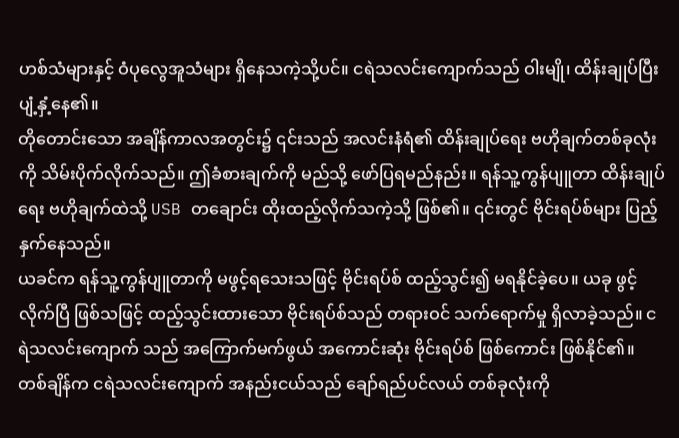ဟစ်သံများနှင့် ဝံပုလွေအူသံများ ရှိနေသကဲ့သို့ပင်။ ငရဲသလင်းကျောက်သည် ဝါးမျို၊ ထိန်းချုပ်ပြီး ပျံ့နှံ့နေ၏။
တိုတောင်းသော အချိန်ကာလအတွင်း၌ ၎င်းသည် အလင်းနံရံ၏ ထိန်းချုပ်ရေး ဗဟိုချက်တစ်ခုလုံးကို သိမ်းပိုက်လိုက်သည်။ ဤခံစားချက်ကို မည်သို့ ဖော်ပြရမည်နည်း။ ရန်သူ့ကွန်ပျူတာ ထိန်းချုပ်ရေး ဗဟိုချက်ထဲသို့ USB တချောင်း ထိုးထည့်လိုက်သကဲ့သို့ ဖြစ်၏။ ၎င်းတွင် ဗိုင်းရပ်စ်များ ပြည့်နှက်နေသည်။
ယခင်က ရန်သူ့ကွန်ပျူတာကို မဖွင့်ရသေးသဖြင့် ဗိုင်းရပ်စ် ထည့်သွင်း၍ မရနိုင်ခဲ့ပေ။ ယခု ဖွင့်လိုက်ပြီ ဖြစ်သဖြင့် ထည့်သွင်းထားသော ဗိုင်းရပ်စ်သည် တရားဝင် သက်ရောက်မှု ရှိလာခဲ့သည်။ ငရဲသလင်းကျောက် သည် အကြောက်မက်ဖွယ် အကောင်းဆုံး ဗိုင်းရပ်စ် ဖြစ်ကောင်း ဖြစ်နိုင်၏။
တစ်ချိန်က ငရဲသလင်းကျောက် အနည်းငယ်သည် ချော်ရည်ပင်လယ် တစ်ခုလုံးကို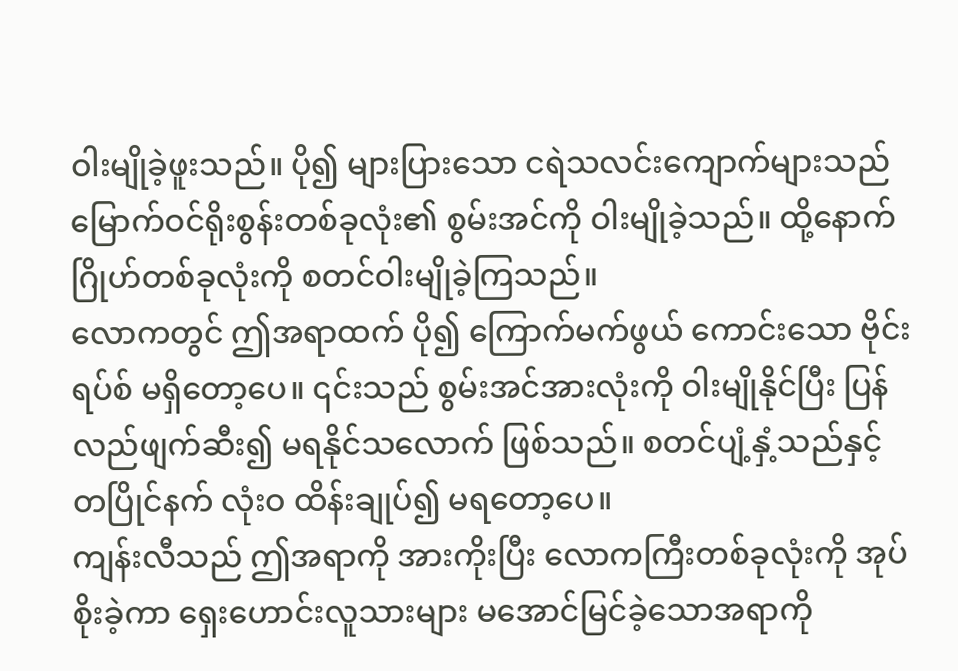ဝါးမျိုခဲ့ဖူးသည်။ ပို၍ များပြားသော ငရဲသလင်းကျောက်များသည် မြောက်ဝင်ရိုးစွန်းတစ်ခုလုံး၏ စွမ်းအင်ကို ဝါးမျိုခဲ့သည်။ ထို့နောက် ဂြိုဟ်တစ်ခုလုံးကို စတင်ဝါးမျိုခဲ့ကြသည်။
လောကတွင် ဤအရာထက် ပို၍ ကြောက်မက်ဖွယ် ကောင်းသော ဗိုင်းရပ်စ် မရှိတော့ပေ။ ၎င်းသည် စွမ်းအင်အားလုံးကို ဝါးမျိုနိုင်ပြီး ပြန်လည်ဖျက်ဆီး၍ မရနိုင်သလောက် ဖြစ်သည်။ စတင်ပျံ့နှံ့သည်နှင့် တပြိုင်နက် လုံးဝ ထိန်းချုပ်၍ မရတော့ပေ။
ကျန်းလီသည် ဤအရာကို အားကိုးပြီး လောကကြီးတစ်ခုလုံးကို အုပ်စိုးခဲ့ကာ ရှေးဟောင်းလူသားများ မအောင်မြင်ခဲ့သောအရာကို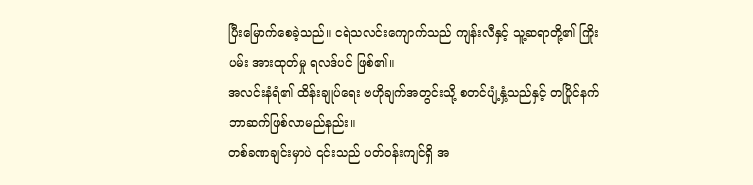ပြီးမြောက်စေခဲ့သည်။ ငရဲသလင်းကျောက်သည် ကျန်းလီနှင့် သူ့ဆရာတို့၏ ကြိုးပမ်း အားထုတ်မှု ရလဒ်ပင် ဖြစ်၏။
အလင်းနံရံ၏ ထိန်းချုပ်ရေး ဗဟိုချက်အတွင်းသို့ စတင်ပျံ့နှံ့သည်နှင့် တပြိုင်နက် ဘာဆက်ဖြစ်လာမည်နည်း။
တစ်ခဏချင်းမှာပဲ ၎င်းသည် ပတ်ဝန်းကျင်ရှိ အ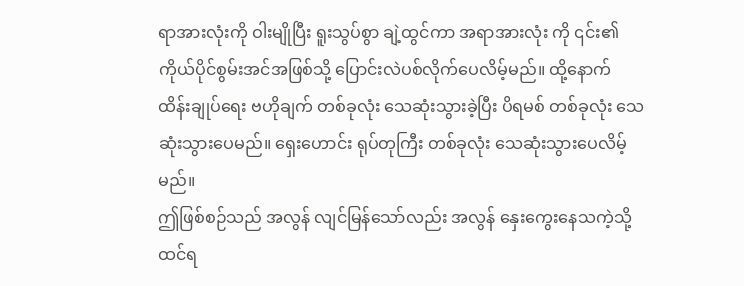ရာအားလုံးကို ဝါးမျိုပြီး ရူးသွပ်စွာ ချဲ့ထွင်ကာ အရာအားလုံး ကို ၎င်း၏ ကိုယ်ပိုင်စွမ်းအင်အဖြစ်သို့ ပြောင်းလဲပစ်လိုက်ပေလိမ့်မည်။ ထို့နောက် ထိန်းချုပ်ရေး ဗဟိုချက် တစ်ခုလုံး သေဆုံးသွားခဲ့ပြီး ပိရမစ် တစ်ခုလုံး သေဆုံးသွားပေမည်။ ရှေးဟောင်း ရုပ်တုကြီး တစ်ခုလုံး သေဆုံးသွားပေလိမ့်မည်။
ဤဖြစ်စဉ်သည် အလွန် လျင်မြန်သော်လည်း အလွန် နှေးကွေးနေသကဲ့သို့ ထင်ရ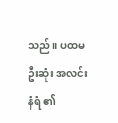သည်။ ပထမဦးဆုံး အလင်းနံရံ ၏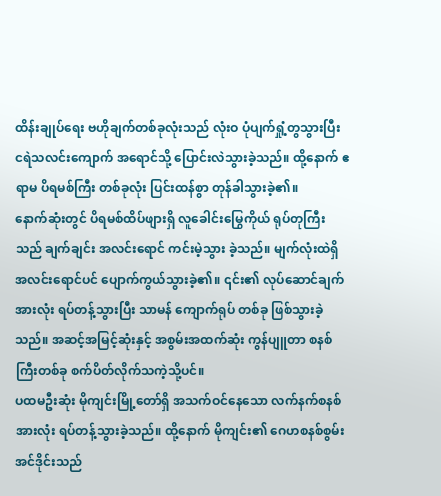ထိန်းချုပ်ရေး ဗဟိုချက်တစ်ခုလုံးသည် လုံးဝ ပုံပျက်ရှုံ့တွသွားပြီး ငရဲသလင်းကျောက် အရောင်သို့ ပြောင်းလဲသွားခဲ့သည်။ ထို့နောက် ဧရာမ ပိရမစ်ကြီး တစ်ခုလုံး ပြင်းထန်စွာ တုန်ခါသွားခဲ့၏။
နောက်ဆုံးတွင် ပိရမစ်ထိပ်ဖျားရှိ လူခေါင်းမြွေကိုယ် ရုပ်တုကြီးသည် ချက်ချင်း အလင်းရောင် ကင်းမဲ့သွား ခဲ့သည်။ မျက်လုံးထဲရှိ အလင်းရောင်ပင် ပျောက်ကွယ်သွားခဲ့၏။ ၎င်း၏ လုပ်ဆောင်ချက်အားလုံး ရပ်တန့်သွားပြီး သာမန် ကျောက်ရုပ် တစ်ခု ဖြစ်သွားခဲ့သည်။ အဆင့်အမြင့်ဆုံးနှင့် အစွမ်းအထက်ဆုံး ကွန်ပျူတာ စနစ်ကြီးတစ်ခု စက်ပိတ်လိုက်သကဲ့သို့ပင်။
ပထမဦးဆုံး မိုကျင်းမြို့တော်ရှိ အသက်ဝင်နေသော လက်နက်စနစ် အားလုံး ရပ်တန့်သွားခဲ့သည်။ ထို့နောက် မိုကျင်း၏ ဂေဟစနစ်စွမ်းအင်ဒိုင်းသည်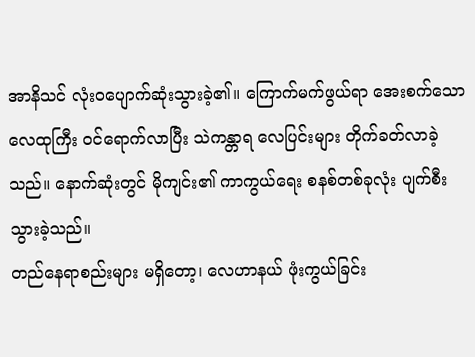အာနိသင် လုံးဝပျောက်ဆုံးသွားခဲ့၏။ ကြောက်မက်ဖွယ်ရာ အေးစက်သော လေထုကြီး ဝင်ရောက်လာပြီး သဲကန္တာရ လေပြင်းများ တိုက်ခတ်လာခဲ့သည်။ နောက်ဆုံးတွင် မိုကျင်း၏ ကာကွယ်ရေး စနစ်တစ်ခုလုံး ပျက်စီးသွားခဲ့သည်။
တည်နေရာစည်းများ မရှိတော့၊ လေဟာနယ် ဖုံးကွယ်ခြင်း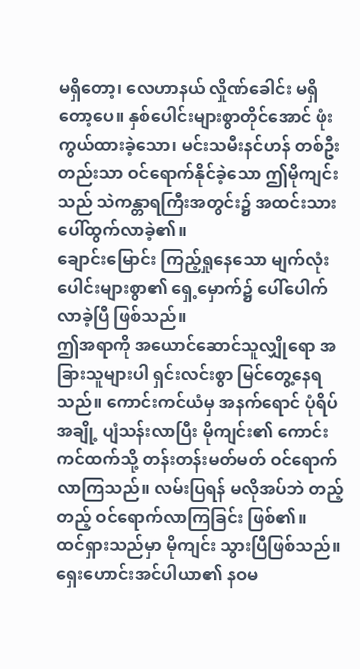မရှိတော့၊ လေဟာနယ် လှိုဏ်ခေါင်း မရှိတော့ပေ။ နှစ်ပေါင်းများစွာတိုင်အောင် ဖုံးကွယ်ထားခဲ့သော၊ မင်းသမီးနင်ဟန် တစ်ဦးတည်းသာ ဝင်ရောက်နိုင်ခဲ့သော ဤမိုကျင်းသည် သဲကန္တာရကြီးအတွင်း၌ အထင်းသား ပေါ်ထွက်လာခဲ့၏။
ချောင်းမြောင်း ကြည့်ရှုနေသော မျက်လုံးပေါင်းများစွာ၏ ရှေ့မှောက်၌ ပေါ်ပေါက်လာခဲ့ပြီ ဖြစ်သည်။
ဤအရာကို အယောင်ဆောင်သူလျှိုရော အခြားသူများပါ ရှင်းလင်းစွာ မြင်တွေ့နေရသည်။ ကောင်းကင်ယံမှ အနက်ရောင် ပုံရိပ်အချို့ ပျံသန်းလာပြီး မိုကျင်း၏ ကောင်းကင်ထက်သို့ တန်းတန်းမတ်မတ် ဝင်ရောက် လာကြသည်။ လမ်းပြရန် မလိုအပ်ဘဲ တည့်တည့် ဝင်ရောက်လာကြခြင်း ဖြစ်၏။
ထင်ရှားသည်မှာ မိုကျင်း သွားပြီဖြစ်သည်။ ရှေးဟောင်းအင်ပါယာ၏ နဝမ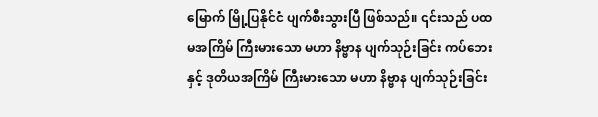မြောက် မြို့ပြနိုင်ငံ ပျက်စီးသွားပြီ ဖြစ်သည်။ ၎င်းသည် ပထမအကြိမ် ကြီးမားသော မဟာ နိဗ္ဗာန ပျက်သုဉ်းခြင်း ကပ်ဘေးနှင့် ဒုတိယအကြိမ် ကြီးမားသော မဟာ နိဗ္ဗာန ပျက်သုဉ်းခြင်း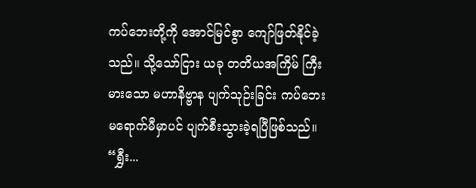ကပ်ဘေးတို့ကို အောင်မြင်စွာ ကျော်ဖြတ်နိုင်ခဲ့သည်။ သို့သော်ငြား ယခု တတိယအကြိမ် ကြီးမားသော မဟာနိဗ္ဗာန ပျက်သုဉ်းခြင်း ကပ်ဘေး မရောက်မီမှာပင် ပျက်စီးသွားခဲ့ရပြီဖြစ်သည်။
“ရွှီး...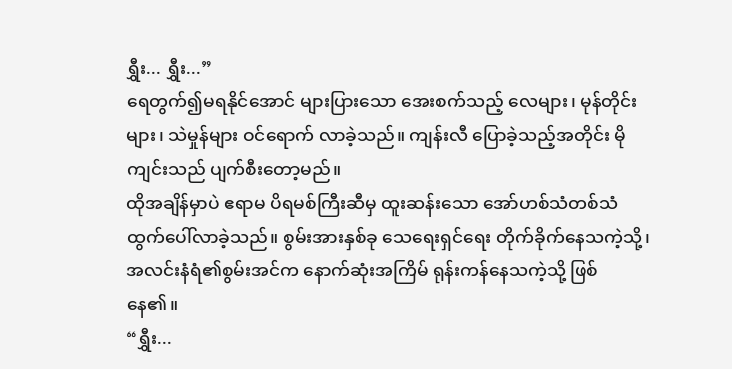ရွှီး... ရွှီး...”
ရေတွက်၍မရနိုင်အောင် များပြားသော အေးစက်သည့် လေများ၊ မုန်တိုင်းများ၊ သဲမှုန်များ ဝင်ရောက် လာခဲ့သည်။ ကျန်းလီ ပြောခဲ့သည့်အတိုင်း မိုကျင်းသည် ပျက်စီးတော့မည်။
ထိုအချိန်မှာပဲ ဧရာမ ပိရမစ်ကြီးဆီမှ ထူးဆန်းသော အော်ဟစ်သံတစ်သံ ထွက်ပေါ်လာခဲ့သည်။ စွမ်းအားနှစ်ခု သေရေးရှင်ရေး တိုက်ခိုက်နေသကဲ့သို့၊ အလင်းနံရံ၏စွမ်းအင်က နောက်ဆုံးအကြိမ် ရုန်းကန်နေသကဲ့သို့ ဖြစ်နေ၏။
“ရွှီး...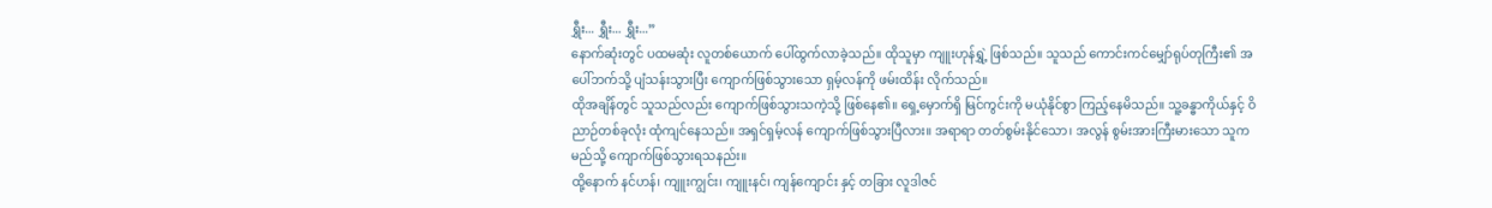ရွှီး... ရွှီး... ရွှီး...”
နောက်ဆုံးတွင် ပထမဆုံး လူတစ်ယောက် ပေါ်ထွက်လာခဲ့သည်။ ထိုသူမှာ ကျူးဟုန်ရွှဲ့ ဖြစ်သည်။ သူသည် ကောင်းကင်မျှော်ရုပ်တုကြီး၏ အပေါ်ဘက်သို့ ပျံသန်းသွားပြီး ကျောက်ဖြစ်သွားသော ရှမ့်လန်ကို ဖမ်းထိန်း လိုက်သည်။
ထိုအချိန်တွင် သူသည်လည်း ကျောက်ဖြစ်သွားသကဲ့သို့ ဖြစ်နေ၏။ ရှေ့မှောက်ရှိ မြင်ကွင်းကို မယုံနိုင်စွာ ကြည့်နေမိသည်။ သူ့ခန္ဓာကိုယ်နှင့် ဝိညာဉ်တစ်ခုလုံး ထုံကျင်နေသည်။ အရှင်ရှမ့်လန် ကျောက်ဖြစ်သွားပြီလား။ အရာရာ တတ်စွမ်းနိုင်သော၊ အလွန် စွမ်းအားကြီးမားသော သူက မည်သို့ ကျောက်ဖြစ်သွားရသနည်း။
ထို့နောက် နင်ဟန်၊ ကျူးကျွင်း၊ ကျူးနင်၊ ကျန်ကျောင်း နှင့် တခြား လူဒါဇင်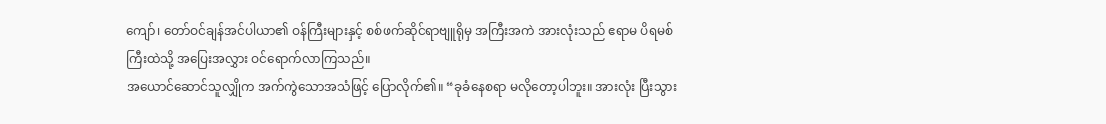ကျော်၊ တော်ဝင်ချန်အင်ပါယာ၏ ဝန်ကြီးများနှင့် စစ်ဖက်ဆိုင်ရာဗျူရိုမှ အကြီးအကဲ အားလုံးသည် ဧရာမ ပိရမစ်ကြီးထဲသို့ အပြေးအလွှား ဝင်ရောက်လာကြသည်။
အယောင်ဆောင်သူလျှိုက အက်ကွဲသောအသံဖြင့် ပြောလိုက်၏။ “ခုခံနေစရာ မလိုတော့ပါဘူး။ အားလုံး ပြီးသွား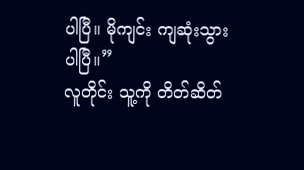ပါပြီ။ မိုကျင်း ကျဆုံးသွားပါပြီ။”
လူတိုင်း သူ့ကို တိတ်ဆိတ်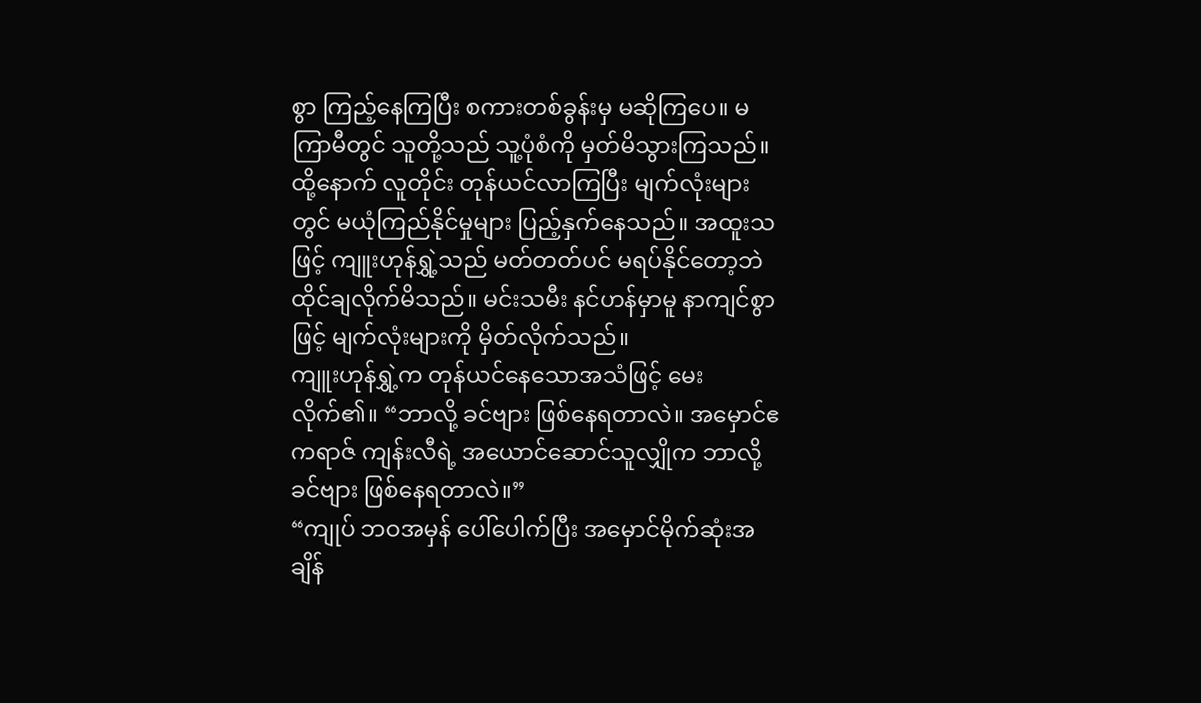စွာ ကြည့်နေကြပြီး စကားတစ်ခွန်းမှ မဆိုကြပေ။ မကြာမီတွင် သူတို့သည် သူ့ပုံစံကို မှတ်မိသွားကြသည်။ ထို့နောက် လူတိုင်း တုန်ယင်လာကြပြီး မျက်လုံးများတွင် မယုံကြည်နိုင်မှုများ ပြည့်နှက်နေသည်။ အထူးသဖြင့် ကျူးဟုန်ရွှဲ့သည် မတ်တတ်ပင် မရပ်နိုင်တော့ဘဲ ထိုင်ချလိုက်မိသည်။ မင်းသမီး နင်ဟန်မှာမူ နာကျင်စွာဖြင့် မျက်လုံးများကို မှိတ်လိုက်သည်။
ကျူးဟုန်ရွှဲ့က တုန်ယင်နေသောအသံဖြင့် မေးလိုက်၏။ “ဘာလို့ ခင်ဗျား ဖြစ်နေရတာလဲ။ အမှောင်ဧကရာဇ် ကျန်းလီရဲ့ အယောင်ဆောင်သူလျှိုက ဘာလို့ ခင်ဗျား ဖြစ်နေရတာလဲ။”
“ကျုပ် ဘဝအမှန် ပေါ်ပေါက်ပြီး အမှောင်မိုက်ဆုံးအချိန်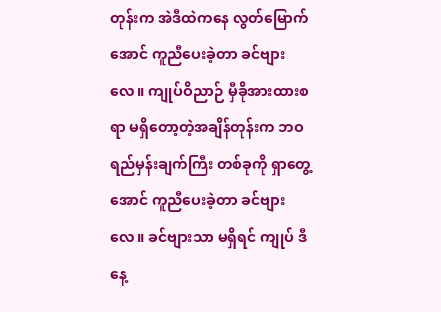တုန်းက အဲဒီထဲကနေ လွတ်မြောက်အောင် ကူညီပေးခဲ့တာ ခင်ဗျားလေ။ ကျုပ်ဝိညာဉ် မှီခိုအားထားစရာ မရှိတော့တဲ့အချိန်တုန်းက ဘဝရည်မှန်းချက်ကြီး တစ်ခုကို ရှာတွေ့အောင် ကူညီပေးခဲ့တာ ခင်ဗျားလေ။ ခင်ဗျားသာ မရှိရင် ကျုပ် ဒီနေ့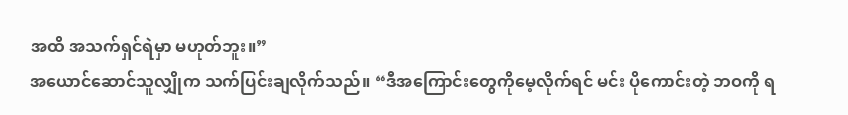အထိ အသက်ရှင်ရဲမှာ မဟုတ်ဘူး။”
အယောင်ဆောင်သူလျှိုက သက်ပြင်းချလိုက်သည်။ “ဒီအကြောင်းတွေကိုမေ့လိုက်ရင် မင်း ပိုကောင်းတဲ့ ဘဝကို ရ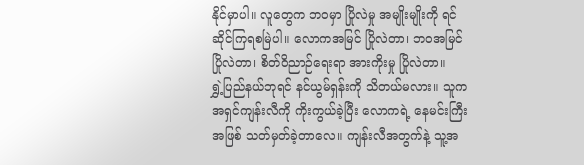နိုင်မှာပါ။ လူတွေက ဘဝမှာ ပြိုလဲမှု အမျိုးမျိုးကို ရင်ဆိုင်ကြရစမြဲပါ။ လောကအမြင် ပြိုလဲတာ၊ ဘဝအမြင် ပြိုလဲတာ၊ စိတ်ဝိညာဉ်ရေးရာ အားကိုးမှု ပြိုလဲတာ။
ရွှဲ့ပြည်နယ်ဘုရင် နင်ယွမ်ရှန်းကို သိတယ်မလား။ သူက အရှင်ကျန်းလီကို ကိုးကွယ်ခဲ့ပြီး လောကရဲ့ နေမင်းကြီးအဖြစ် သတ်မှတ်ခဲ့တာလေ။ ကျန်းလီအတွက်နဲ့ သူ့အ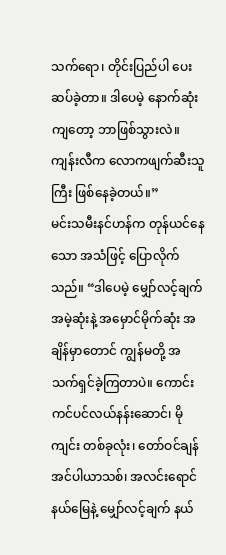သက်ရော၊ တိုင်းပြည်ပါ ပေးဆပ်ခဲ့တာ။ ဒါပေမဲ့ နောက်ဆုံးကျတော့ ဘာဖြစ်သွားလဲ။ ကျန်းလီက လောကဖျက်ဆီးသူကြီး ဖြစ်နေခဲ့တယ်။”
မင်းသမီးနင်ဟန်က တုန်ယင်နေသော အသံဖြင့် ပြောလိုက်သည်။ “ဒါပေမဲ့ မျှော်လင့်ချက်အမဲ့ဆုံးနဲ့ အမှောင်မိုက်ဆုံး အချိန်မှာတောင် ကျွန်မတို့ အသက်ရှင်ခဲ့ကြတာပဲ။ ကောင်းကင်ပင်လယ်နန်းဆောင်၊ မိုကျင်း တစ်ခုလုံး၊ တော်ဝင်ချန်အင်ပါယာသစ်၊ အလင်းရောင်နယ်မြေနဲ့ မျှော်လင့်ချက် နယ်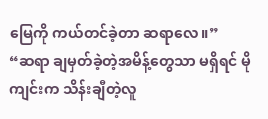မြေကို ကယ်တင်ခဲ့တာ ဆရာလေ။”
“ဆရာ ချမှတ်ခဲ့တဲ့အမိန့်တွေသာ မရှိရင် မိုကျင်းက သိန်းချီတဲ့လူ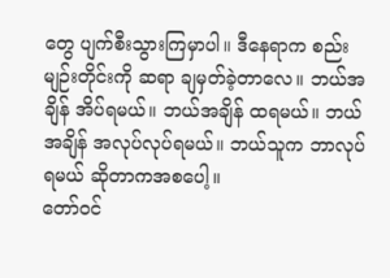တွေ ပျက်စီးသွားကြမှာပါ။ ဒီနေရာက စည်းမျဉ်းတိုင်းကို ဆရာ ချမှတ်ခဲ့တာလေ။ ဘယ်အချိန် အိပ်ရမယ်။ ဘယ်အချိန် ထရမယ်။ ဘယ်အချိန် အလုပ်လုပ်ရမယ်။ ဘယ်သူက ဘာလုပ်ရမယ် ဆိုတာကအစပေါ့။
တော်ဝင်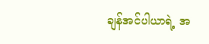ချန်အင်ပါယာရဲ့ အ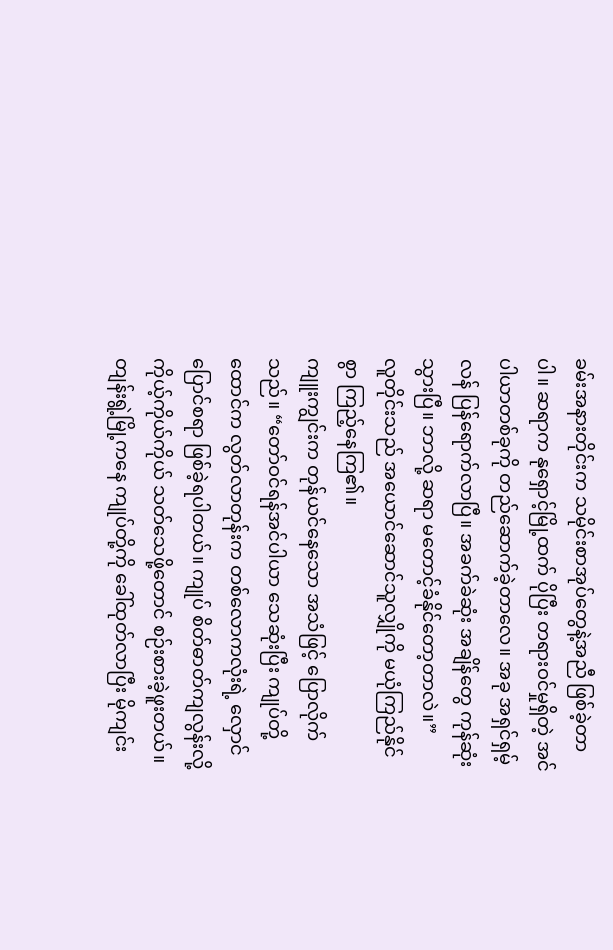ခမ်းအနားတိုင်းက သမိုင်းစာအုပ်တွေနဲ့အညီ ဖြစ်ခဲ့တာပါ။ ဆရာက နုရှောင့်မြို့ထက် ပိုပြီး တရားဝင်မှုရှိတဲ့ အင်ပါယာတစ်ခုကို တည်ဆောက်ခဲ့တာလေ။ အခု အရှင်ရှမ့်လန် ပြန်ရောက်လာပြီ။ အခက်ခဲဆုံး အချိန်တွေ ကုန်ဆုံးသွားပြီ။ ဘာလို့ ဆရာ မတောင့်ခံနိုင်တော့တာလဲ။”
လူတိုင်းသည် အယောင်ဆောင်သူလျှိုကို မယုံကြည်နိုင်စွာ ကြည့်နေကြ၏။
ကျူးကျွင်းက တုန်ယင်နေသော အသံဖြင့် ပြောလိုက်သည်။ “တော်ဝင်ရန်အင်ပါယာ သေဆုံးပြီး ကျုပ်တို့ ထောင်က လွတ်လာတုန်းက တစ်လောကလုံးရဲ့ လှောင်ပြောင်စရာ ဖြစ်ခဲ့ရပါတယ်။ ကျုပ် စိတ်ဓာတ်ကျလွန်းလို့ ကိုယ့်ကိုယ်ကိုယ် သတ်သေဖို့တောင် စဉ်းစားခဲ့ဖူးတယ်။
တျန်းရွဲ့မြို့ကနေ ကျုပ်တို့ကို ခေါ်ထုတ်လာပြီး မိုကျင်း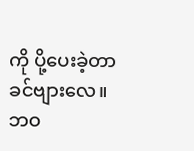ကို ပို့ပေးခဲ့တာ ခင်ဗျားလေ။ ဘဝ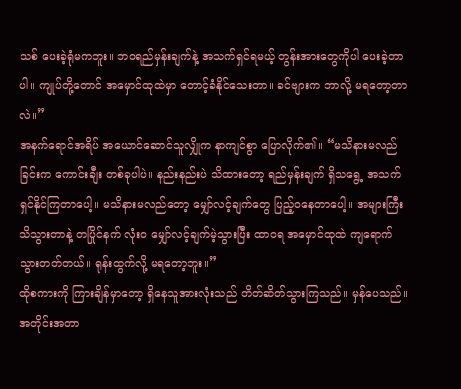သစ် ပေးခဲ့ရုံမကဘူး။ ဘဝရည်မှန်းချက်နဲ့ အသက်ရှင်ရမယ့် တွန်းအားတွေကိုပါ ပေးခဲ့တာပါ။ ကျုပ်တို့တောင် အမှောင်ထုထဲမှာ တောင့်ခံနိုင်သေးတာ။ ခင်ဗျားက ဘာလို့ မရတော့တာလဲ။”
အနက်ရောင်အရိပ် အယောင်ဆောင်သူလျှိုက နာကျင်စွာ ပြောလိုက်၏။ “မသိနားမလည်ခြင်းက ကောင်းချီး တစ်ခုပါပဲ။ နည်းနည်းပဲ သိထားတော့ ရည်မှန်းချက် ရှိသရွေ့ အသက်ရှင်နိုင်ကြတာပေါ့။ မသိနားမလည်တော့ မျှော်လင့်ချက်တွေ ပြည့်ဝနေတာပေါ့။ အများကြီးသိသွားတာနဲ့ တပြိုင်နက် လုံးဝ မျှော်လင့်ချက်မဲ့သွားပြီး ထာဝရ အမှောင်ထုထဲ ကျရောက်သွားတတ်တယ်။ ရုန်းထွက်လို့ မရတော့ဘူး။”
ထိုစကားကို ကြားချိန်မှာတော့ ရှိနေသူအားလုံးသည် တိတ်ဆိတ်သွားကြသည်။ မှန်ပေသည်။ အတိုင်းအတာ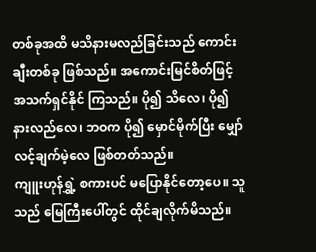တစ်ခုအထိ မသိနားမလည်ခြင်းသည် ကောင်းချီးတစ်ခု ဖြစ်သည်။ အကောင်းမြင်စိတ်ဖြင့် အသက်ရှင်နိုင် ကြသည်။ ပို၍ သိလေ၊ ပို၍ နားလည်လေ၊ ဘဝက ပို၍ မှောင်မိုက်ပြီး မျှော်လင့်ချက်မဲ့လေ ဖြစ်တတ်သည်။
ကျူးဟုန်ရွှဲ့ စကားပင် မပြောနိုင်တော့ပေ။ သူသည် မြေကြီးပေါ်တွင် ထိုင်ချလိုက်မိသည်။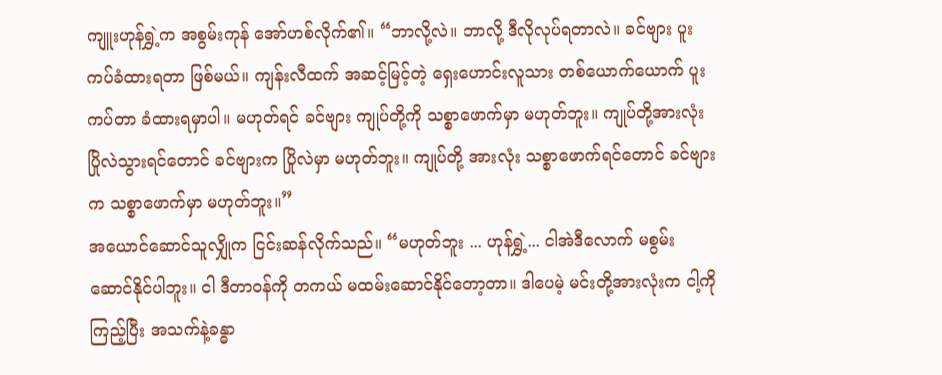ကျူးဟုန်ရွှဲ့က အစွမ်းကုန် အော်ဟစ်လိုက်၏။ “ဘာလို့လဲ။ ဘာလို့ ဒီလိုလုပ်ရတာလဲ။ ခင်ဗျား ပူးကပ်ခံထားရတာ ဖြစ်မယ်။ ကျန်းလီထက် အဆင့်မြင့်တဲ့ ရှေးဟောင်းလူသား တစ်ယောက်ယောက် ပူးကပ်တာ ခံထားရမှာပါ။ မဟုတ်ရင် ခင်ဗျား ကျုပ်တို့ကို သစ္စာဖောက်မှာ မဟုတ်ဘူး။ ကျုပ်တို့အားလုံး ပြိုလဲသွားရင်တောင် ခင်ဗျားက ပြိုလဲမှာ မဟုတ်ဘူး။ ကျုပ်တို့ အားလုံး သစ္စာဖောက်ရင်တောင် ခင်ဗျားက သစ္စာဖောက်မှာ မဟုတ်ဘူး။”
အယောင်ဆောင်သူလျှိုက ငြင်းဆန်လိုက်သည်။ “မဟုတ်ဘူး ... ဟုန်ရွှဲ့... ငါအဲဒီလောက် မစွမ်းဆောင်နိုင်ပါဘူး။ ငါ ဒီတာဝန်ကို တကယ် မထမ်းဆောင်နိုင်တော့တာ။ ဒါပေမဲ့ မင်းတို့အားလုံးက ငါ့ကို ကြည့်ပြီး အသက်နဲ့ခန္ဓာ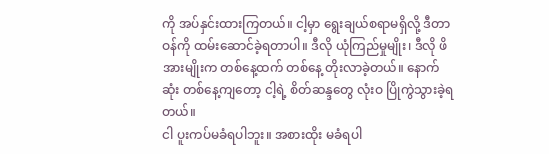ကို အပ်နှင်းထားကြတယ်။ ငါ့မှာ ရွေးချယ်စရာမရှိလို့ ဒီတာဝန်ကို ထမ်းဆောင်ခဲ့ရတာပါ။ ဒီလို ယုံကြည်မှုမျိုး၊ ဒီလို ဖိအားမျိုးက တစ်နေ့ထက် တစ်နေ့ တိုးလာခဲ့တယ်။ နောက်ဆုံး တစ်နေ့ကျတော့ ငါ့ရဲ့ စိတ်ဆန္ဒတွေ လုံးဝ ပြိုကွဲသွားခဲ့ရတယ်။
ငါ ပူးကပ်မခံရပါဘူး။ အစားထိုး မခံရပါ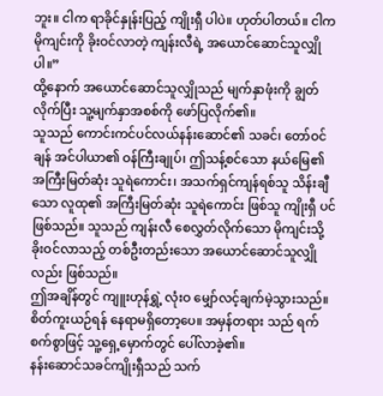ဘူး။ ငါက ရာခိုင်နှုန်းပြည့် ကျိုးရှီ ပါပဲ။ ဟုတ်ပါတယ်။ ငါက မိုကျင်းကို ခိုးဝင်လာတဲ့ ကျန်းလီရဲ့ အယောင်ဆောင်သူလျှိုပါ။”
ထို့နောက် အယောင်ဆောင်သူလျှိုသည် မျက်နှာဖုံးကို ချွတ်လိုက်ပြီး သူ့မျက်နှာအစစ်ကို ဖော်ပြလိုက်၏။
သူသည် ကောင်းကင်ပင်လယ်နန်းဆောင်၏ သခင်၊ တော်ဝင်ချန် အင်ပါယာ၏ ဝန်ကြီးချုပ်၊ ဤသန့်စင်သော နယ်မြေ၏ အကြီးမြတ်ဆုံး သူရဲကောင်း၊ အသက်ရှင်ကျန်ရစ်သူ သိန်းချီသော လူထု၏ အကြီးမြတ်ဆုံး သူရဲကောင်း ဖြစ်သူ ကျိုးရှီ ပင် ဖြစ်သည်။ သူသည် ကျန်းလီ စေလွှတ်လိုက်သော မိုကျင်းသို့ ခိုးဝင်လာသည့် တစ်ဦးတည်းသော အယောင်ဆောင်သူလျှိုလည်း ဖြစ်သည်။
ဤအချိန်တွင် ကျူးဟုန်ရွှဲ့ လုံးဝ မျှော်လင့်ချက်မဲ့သွားသည်။ စိတ်ကူးယဉ်ရန် နေရာမရှိတော့ပေ။ အမှန်တရား သည် ရက်စက်စွာဖြင့် သူ့ရှေ့မှောက်တွင် ပေါ်လာခဲ့၏။
နန်းဆောင်သခင်ကျိုးရှီသည် သက်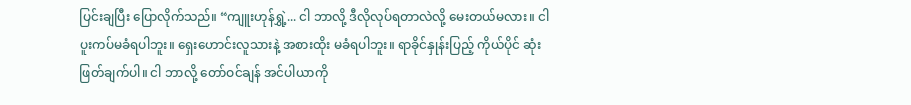ပြင်းချပြီး ပြောလိုက်သည်။ “ကျူးဟုန်ရွှဲ့... ငါ ဘာလို့ ဒီလိုလုပ်ရတာလဲလို့ မေးတယ်မလား။ ငါ ပူးကပ်မခံရပါဘူး။ ရှေးဟောင်းလူသားနဲ့ အစားထိုး မခံရပါဘူး။ ရာခိုင်နှုန်းပြည့် ကိုယ်ပိုင် ဆုံးဖြတ်ချက်ပါ။ ငါ ဘာလို့ တော်ဝင်ချန် အင်ပါယာကို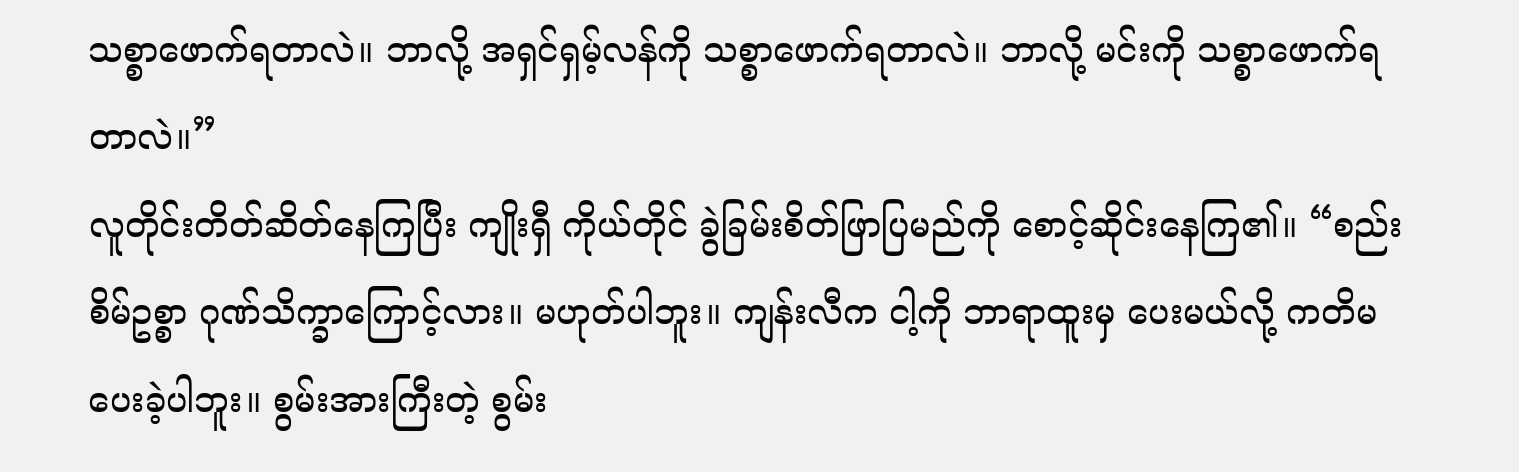သစ္စာဖောက်ရတာလဲ။ ဘာလို့ အရှင်ရှမ့်လန်ကို သစ္စာဖောက်ရတာလဲ။ ဘာလို့ မင်းကို သစ္စာဖောက်ရတာလဲ။”
လူတိုင်းတိတ်ဆိတ်နေကြပြီး ကျိုးရှီ ကိုယ်တိုင် ခွဲခြမ်းစိတ်ဖြာပြမည်ကို စောင့်ဆိုင်းနေကြ၏။ “စည်းစိမ်ဥစ္စာ ဂုဏ်သိက္ခာကြောင့်လား။ မဟုတ်ပါဘူး။ ကျန်းလီက ငါ့ကို ဘာရာထူးမှ ပေးမယ်လို့ ကတိမပေးခဲ့ပါဘူး။ စွမ်းအားကြီးတဲ့ စွမ်း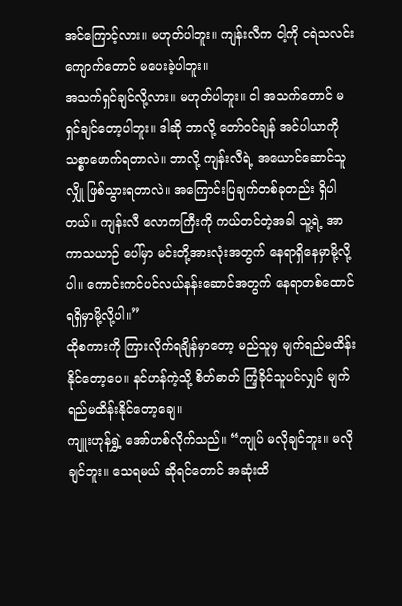အင်ကြောင့်လား။ မဟုတ်ပါဘူး။ ကျန်းလီက ငါ့ကို ငရဲသလင်းကျောက်တောင် မပေးခဲ့ပါဘူး။
အသက်ရှင်ချင်လို့လား။ မဟုတ်ပါဘူး။ ငါ အသက်တောင် မရှင်ချင်တော့ပါဘူး။ ဒါဆို ဘာလို့ တော်ဝင်ချန် အင်ပါယာကို သစ္စာဖောက်ရတာလဲ။ ဘာလို့ ကျန်းလီရဲ့ အယောင်ဆောင်သူလျှို ဖြစ်သွားရတာလဲ။ အကြောင်းပြချက်တစ်ခုတည်း ရှိပါတယ်။ ကျန်းလီ လောကကြီးကို ကယ်တင်တဲ့အခါ သူ့ရဲ့ အာကာသယာဉ် ပေါ်မှာ မင်းတို့အားလုံးအတွက် နေရာရှိနေမှာမို့လို့ပါ။ ကောင်းကင်ပင်လယ်နန်းဆောင်အတွက် နေရာတစ်ထောင် ရရှိမှာမို့လို့ပါ။”
ထိုစကားကို ကြားလိုက်ရချိန်မှာတော့ မည်သူမှ မျက်ရည်မထိန်းနိုင်တော့ပေ။ နင်ဟန်ကဲ့သို့ စိတ်ဓာတ် ကြံ့ခိုင်သူပင်လျှင် မျက်ရည်မထိန်းနိုင်တော့ချေ။
ကျူးဟုန်ရွှဲ့ အော်ဟစ်လိုက်သည်။ “ကျုပ် မလိုချင်ဘူး။ မလိုချင်ဘူး။ သေရမယ် ဆိုရင်တောင် အဆုံးထိ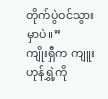တိုက်ပွဲဝင်သွားမှာပဲ။”
ကျိုးရှီက ကျူးဟုန်ရွှဲ့ကို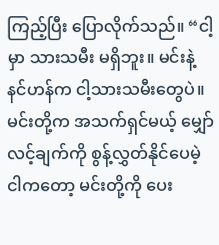ကြည့်ပြီး ပြောလိုက်သည်။ “ငါ့မှာ သားသမီး မရှိဘူး။ မင်းနဲ့ နင်ဟန်က ငါ့သားသမီးတွေပဲ။ မင်းတို့က အသက်ရှင်မယ့် မျှော်လင့်ချက်ကို စွန့်လွှတ်နိုင်ပေမဲ့ ငါကတော့ မင်းတို့ကို ပေး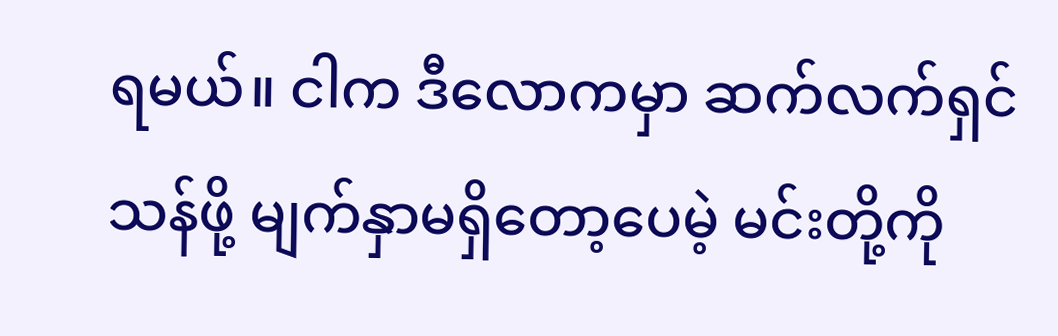ရမယ်။ ငါက ဒီလောကမှာ ဆက်လက်ရှင်သန်ဖို့ မျက်နှာမရှိတော့ပေမဲ့ မင်းတို့ကို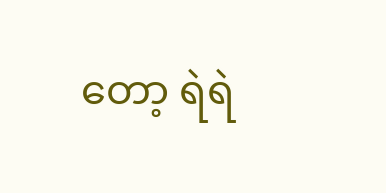တော့ ရဲရဲ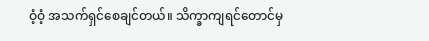ဝံ့ဝံ့ အသက်ရှင်စေချင်တယ်။ သိက္ခာကျရင်တောင်မှ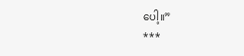ပေါ့။”
***